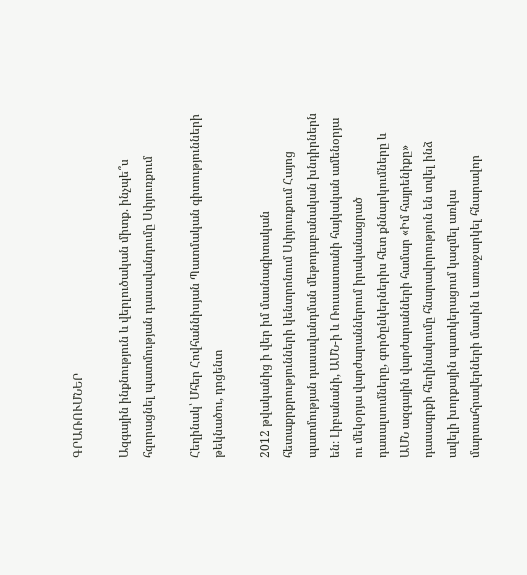ԳՐԱՌՈՒՄՆԵՐ

Ազգային ինքնություն և վերլուծական միտք. ինչպե՞ս հզորացնել պատմության դասավանդումը Սփյուռքում

Հեղինակ՝ Մհեր Հովհաննիսյան Պատմական գիտությունների թեկնածու, դոցենտ

2012 թվականից ի վեր իմ մասնագիտական հետաքրքրությունների կենտրոնում Սփյուռքում Հայոց պատմության դասավանդման մեթոդաբանական խնդիրներն են։ Լիբանանի, ԱՄՆ-ի և Ռուսաստանի հայկական ամենօրյա ու մեկօրյա վարժարաններում իրականացրած դասալսումները, գործընկերներիս հետ քննարկումները և ԱՄՆ ազգային վարժարանների համար «Իմ հայրենիքը» դասագրքի հեղինակումը հնարավորություն են տվել ինձ ավելի խորքային պատկերացում կազմել առկա մարտահրավերների մասին և առաջարկել հնարավոր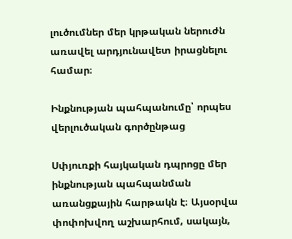լուծումներ մեր կրթական ներուժն առավել արդյունավետ իրացնելու համար։

Ինքնության պահպանումը՝ որպես վերլուծական գործընթաց

Սփյուռքի հայկական դպրոցը մեր ինքնության պահպանման առանցքային հարթակն է։ Այսօրվա փոփոխվող աշխարհում, սակայն,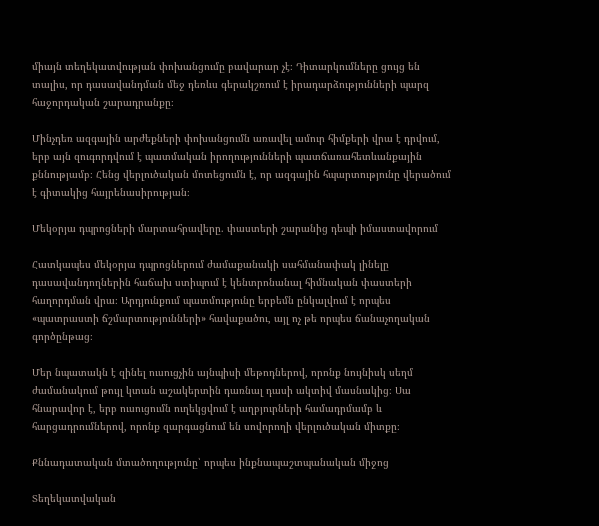միայն տեղեկատվության փոխանցումը բավարար չէ։ Դիտարկումները ցույց են տալիս, որ դասավանդման մեջ դեռևս գերակշռում է իրադարձությունների պարզ հաջորդական շարադրանքը։

Մինչդեռ ազգային արժեքների փոխանցումն առավել ամուր հիմքերի վրա է դրվում, երբ այն զուգորդվում է պատմական իրողությունների պատճառահետևանքային քննությամբ։ Հենց վերլուծական մոտեցումն է, որ ազգային հպարտությունը վերածում է գիտակից հայրենասիրության։

Մեկօրյա դպրոցների մարտահրավերը. փաստերի շարանից դեպի իմաստավորում

Հատկապես մեկօրյա դպրոցներում ժամաքանակի սահմանափակ լինելը դասավանդողներին հաճախ ստիպում է կենտրոնանալ հիմնական փաստերի հաղորդման վրա։ Արդյունքում պատմությունը երբեմն ընկալվում է որպես «պատրաստի ճշմարտությունների» հավաքածու, այլ ոչ թե որպես ճանաչողական գործընթաց։

Մեր նպատակն է զինել ուսուցչին այնպիսի մեթոդներով, որոնք նույնիսկ սեղմ ժամանակում թույլ կտան աշակերտին դառնալ դասի ակտիվ մասնակից։ Սա հնարավոր է, երբ ուսուցումն ուղեկցվում է աղբյուրների համադրմամբ և հարցադրումներով, որոնք զարգացնում են սովորողի վերլուծական միտքը։

Քննադատական մտածողությունը՝ որպես ինքնապաշտպանական միջոց

Տեղեկատվական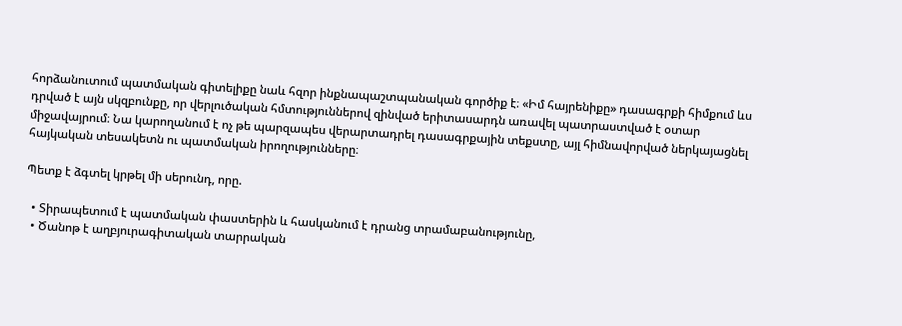հորձանուտում պատմական գիտելիքը նաև հզոր ինքնապաշտպանական գործիք է։ «Իմ հայրենիքը» դասագրքի հիմքում ևս դրված է այն սկզբունքը, որ վերլուծական հմտություններով զինված երիտասարդն առավել պատրաստված է օտար միջավայրում։ Նա կարողանում է ոչ թե պարզապես վերարտադրել դասագրքային տեքստը, այլ հիմնավորված ներկայացնել հայկական տեսակետն ու պատմական իրողությունները։

Պետք է ձգտել կրթել մի սերունդ, որը.

  • Տիրապետում է պատմական փաստերին և հասկանում է դրանց տրամաբանությունը,
  • Ծանոթ է աղբյուրագիտական տարրական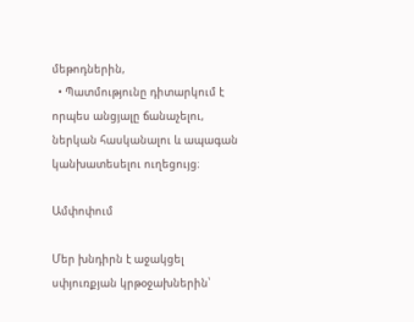մեթոդներին,
  • Պատմությունը դիտարկում է որպես անցյալը ճանաչելու, ներկան հասկանալու և ապագան կանխատեսելու ուղեցույց։

Ամփոփում

Մեր խնդիրն է աջակցել սփյուռքյան կրթօջախներին՝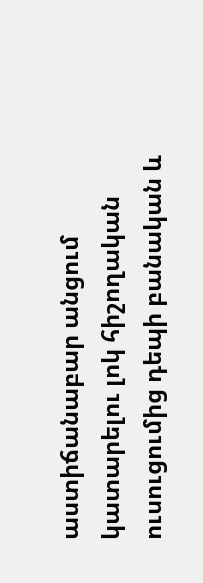աստիճանաբար անցում կատարելու լոկ հիշողական ուսուցումից դեպի բանական և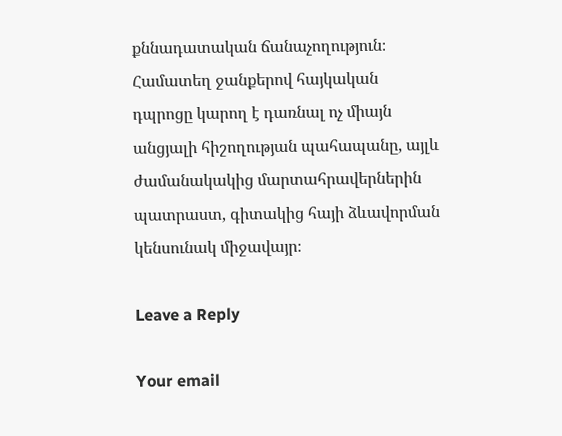քննադատական ճանաչողություն։ Համատեղ ջանքերով հայկական դպրոցը կարող է դառնալ ոչ միայն անցյալի հիշողության պահապանը, այլև ժամանակակից մարտահրավերներին պատրաստ, գիտակից հայի ձևավորման կենսունակ միջավայր։

Leave a Reply

Your email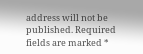address will not be published. Required fields are marked *